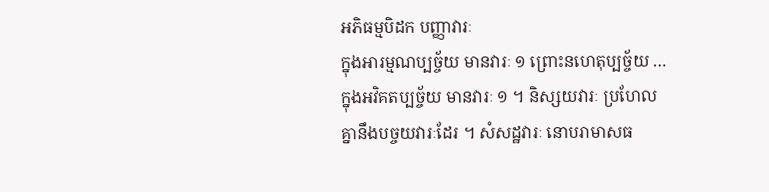អភិធម្មបិដក បញ្ញាវារៈ
ក្នុងអារម្មណប្បច្ច័យ មានវារៈ ១ ព្រោះនហេតុប្បច្ច័យ … ក្នុងអវិគតប្បច្ច័យ មានវារៈ ១ ។ និស្សយវារៈ ប្រហែលគ្នានឹងបច្ចយវារៈដែរ ។ សំសដ្ឋវារៈ នោបរាមាសធ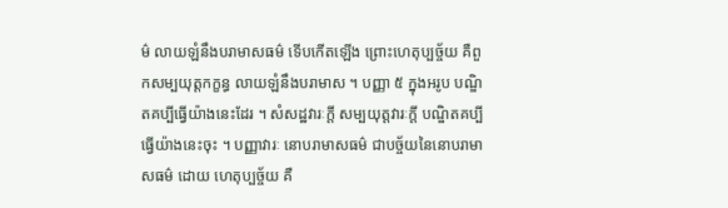ម៌ លាយឡំនឹងបរាមាសធម៌ ទើបកើតឡើង ព្រោះហេតុប្បច្ច័យ គឺពួកសម្បយុត្តកក្ខន្ធ លាយឡំនឹងបរាមាស ។ បញ្ញា ៥ ក្នុងអរូប បណ្ឌិតគប្បីធ្វើយ៉ាងនេះដែរ ។ សំសដ្ឋវារៈក្តី សម្បយុត្តវារៈក្តី បណ្ឌិតគប្បីធ្វើយ៉ាងនេះចុះ ។ បញ្ញាវារៈ នោបរាមាសធម៌ ជាបច្ច័យនៃនោបរាមាសធម៌ ដោយ ហេតុប្បច្ច័យ គឺ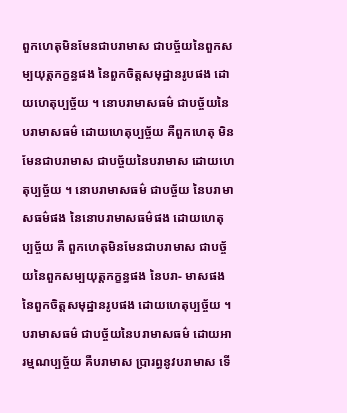ពួកហេតុមិនមែនជាបរាមាស ជាបច្ច័យនៃពួកសម្បយុត្តកក្ខន្ធផង នៃពួកចិត្តសមុដ្ឋានរូបផង ដោយហេតុប្បច្ច័យ ។ នោបរាមាសធម៌ ជាបច្ច័យនៃបរាមាសធម៌ ដោយហេតុប្បច្ច័យ គឺពួកហេតុ មិនមែនជាបរាមាស ជាបច្ច័យនៃបរាមាស ដោយហេតុប្បច្ច័យ ។ នោបរាមាសធម៌ ជាបច្ច័យ នៃបរាមាសធម៌ផង នៃនោបរាមាសធម៌ផង ដោយហេតុប្បច្ច័យ គឺ ពួកហេតុមិនមែនជាបរាមាស ជាបច្ច័យនៃពួកសម្បយុត្តកក្ខន្ធផង នៃបរា- មាសផង នៃពួកចិត្តសមុដ្ឋានរូបផង ដោយហេតុប្បច្ច័យ ។ បរាមាសធម៌ ជាបច្ច័យនៃបរាមាសធម៌ ដោយអារម្មណប្បច្ច័យ គឺបរាមាស ប្រារព្ធនូវបរាមាស ទើ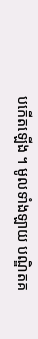បកើតឡើង ។ មូលទាំងឡាយ បណ្ឌិតគ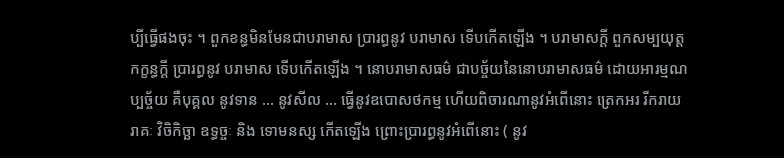ប្បីធ្វើផងចុះ ។ ពួកខន្ធមិនមែនជាបរាមាស ប្រារព្ធនូវ បរាមាស ទើបកើតឡើង ។ បរាមាសក្តី ពួកសម្បយុត្តកក្ខន្ធក្តី ប្រារព្ធនូវ បរាមាស ទើបកើតឡើង ។ នោបរាមាសធម៌ ជាបច្ច័យនៃនោបរាមាសធម៌ ដោយអារម្មណប្បច្ច័យ គឺបុគ្គល នូវទាន … នូវសីល … ធ្វើនូវឧបោសថកម្ម ហើយពិចារណានូវអំពើនោះ ត្រេកអរ រីករាយ រាគៈ វិចិកិច្ឆា ឧទ្ធច្ចៈ និង ទោមនស្ស កើតឡើង ព្រោះប្រារព្ធនូវអំពើនោះ ( នូវ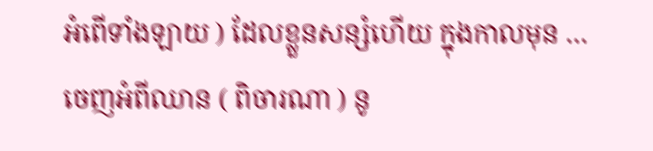អំពើទាំងឡាយ ) ដែលខ្លួនសន្សំហើយ ក្នុងកាលមុន … ចេញអំពីឈាន ( ពិចារណា ) នូ